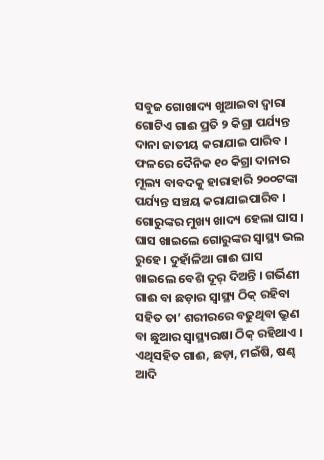ସବୁଜ ଗୋଖାଦ୍ୟ ଖୁଆଇବା ଦ୍ଵାରା ଗୋଟିଏ ଗାଈ ପ୍ରତି ୨ କିଗ୍ରା ପର୍ଯ୍ୟନ୍ତ ଦାନା ଜାତୀୟ କରାଯାଇ ପାରିବ । ଫଳରେ ଦୈନିକ ୧୦ କିଗ୍ରା ଦାନାର ମୂଲ୍ୟ ବାବଦକୁ ହାରାହାରି ୨୦୦ଟଙ୍କା ପର୍ଯ୍ୟନ୍ତ ସଞ୍ଚୟ କରାଯାଇପାରିବ ।
ଗୋରୁଙ୍କର ମୁଖ୍ୟ ଖାଦ୍ୟ ହେଲା ଘାସ । ଘାସ ଖାଇଲେ ଗୋରୁଙ୍କର ସ୍ଵାସ୍ଥ୍ୟ ଭଲ ରୁହେ । ଦୁହାଁଳିଆ ଗାଈ ଘାସ ଖାଇଲେ ବେଶି ଦୂର୍ ଦିଅନ୍ତି । ଗର୍ଭିଣୀ ଗାଈ ବା ଛଡ଼ାର ସ୍ଵାସ୍ଥ୍ୟ ଠିକ୍ ରହିବା ସହିତ ତା’ ଶରୀରରେ ବଢୁଥିବା ଭ୍ରୁଣ ବା ଛୁଆର ସ୍ଵାସ୍ଥ୍ୟରକ୍ଷା ଠିକ୍ ରହିଥାଏ । ଏଥିସହିତ ଗାଈ, ଛଡ଼ା, ମଇଁଷି, ଷଣ୍ଢ ଆଦି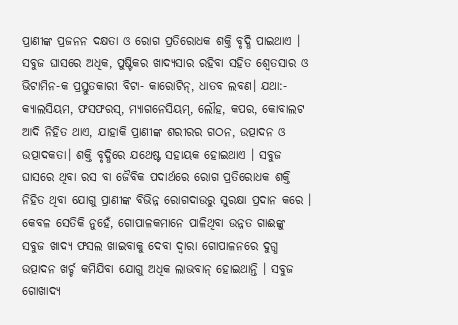ପ୍ରାଣୀଙ୍କ ପ୍ରଜନନ ଦକ୍ଷତା ଓ ରୋଗ ପ୍ରତିରୋଧକ ଶକ୍ତି ବୃଦ୍ଧି ପାଇଥାଏ । ସବୁଜ ଘାସରେ ଅଧିକ, ପୁଷ୍ଟିକର ଖାଦ୍ୟସାର ରହିବା ସହିତ ଶ୍ଵେତସାର ଓ ଭିଟାମିନ-କ ପ୍ରସ୍ତୁତକାରୀ ବିଟା- କାରୋଟିନ୍, ଧାତବ ଲବଣ। ଯଥା:- କ୍ୟାଲସିୟମ, ଫସଫରସ୍, ମ୍ୟାଗନେସିୟମ୍, ଲୌହ, କପର, କୋବାଲଟ ଆଦି ନିହିତ ଥାଏ, ଯାହାକି ପ୍ରାଣୀଙ୍କ ଶରୀରର ଗଠନ, ଉତ୍ପାଦନ ଓ ଉତ୍ପାଦକତା। ଶକ୍ତି ବୃଦ୍ଧିରେ ଯଥେଷ୍ଟ ସହାୟକ ହୋଇଥାଏ । ସବୁଜ ଘାସରେ ଥିବା ରସ ବା ଜୈବିକ ପଦାର୍ଥରେ ରୋଗ ପ୍ରତିରୋଧକ ଶକ୍ତି ନିହିତ ଥିବା ଯୋଗୁ ପ୍ରାଣୀଙ୍କ ବିଭିନ୍ନ ରୋଗଦାଉରୁ ସୁରକ୍ଷା ପ୍ରଦାନ କରେ । କେବଳ ସେତିକି ନୁହେଁ, ଗୋପାଳକମାନେ ପାଳିଥିବା ଉନ୍ନତ ଗାଈଙ୍କୁ ସବୁଜ ଖାଦ୍ୟ ଫସଲ ଖାଇବାକୁ ଦେବା ଦ୍ଵାରା ଗୋପାଳନରେ ଦୁଗ୍ଧ ଉତ୍ପାଦନ ଖର୍ଚ୍ଚ କମିଯିବା ଯୋଗୁ ଅଧିକ ଲାଭବାନ୍ ହୋଇଥାନ୍ତି । ସବୁଜ ଗୋଖାଦ୍ୟ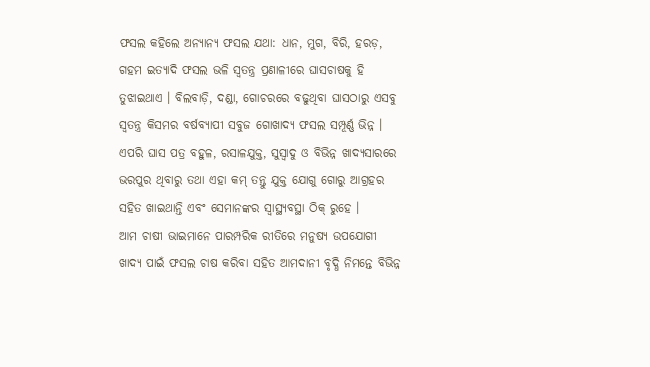ଫସଲ କହିଲେ ଅନ୍ୟାନ୍ୟ ଫସଲ ଯଥା: ଧାନ, ମୁଗ, ବିରି, ହରଡ଼, ଗହମ ଇତ୍ୟାଦି ଫସଲ ଭଳି ସ୍ଵତନ୍ତ୍ର ପ୍ରଣାଳୀରେ ଘାସଚାଷକୁ ହି ତୁଝାଇଥାଏ । ବିଲବାଡ଼ି, ଦଣ୍ଡା, ଗୋଚରରେ ବଢୁଥିବା ଘାସଠାରୁ ଏସବୁ ସ୍ଵତନ୍ତ୍ର କିସମର ବର୍ଷବ୍ୟାପୀ ସବୁଜ ଗୋଖାଦ୍ୟ ଫସଲ ସମ୍ପୂର୍ଣ୍ଣ ଭିନ୍ନ । ଏପରି ଘାସ ପତ୍ର ବହୁଳ, ରସାଳଯୁକ୍ତ, ସୁସ୍ଵାଦୁ ଓ ବିଭିନ୍ନ ଖାଦ୍ୟସାରରେ ଭରପୁର ଥିବାରୁ ତଥା ଏହା କମ୍ ତନ୍ତୁ ଯୁକ୍ତ ଯୋଗୁ ଗୋରୁ ଆଗ୍ରହର ସହିତ ଖାଇଥାନ୍ତି ଏବଂ ସେମାନଙ୍କର ସ୍ୱାସ୍ଥ୍ୟବସ୍ଥା ଠିକ୍ ରୁହେ ।
ଆମ ଚାଷୀ ଭାଇମାନେ ପାରମ୍ପରିକ ରୀତିରେ ମନୁଷ୍ୟ ଉପଯୋଗୀ ଖାଦ୍ୟ ପାଇଁ ଫସଲ ଚାଷ କରିବା ସହିତ ଆମଦାନୀ ବୃଦ୍ଧି ନିମନ୍ତେ ବିଭିନ୍ନ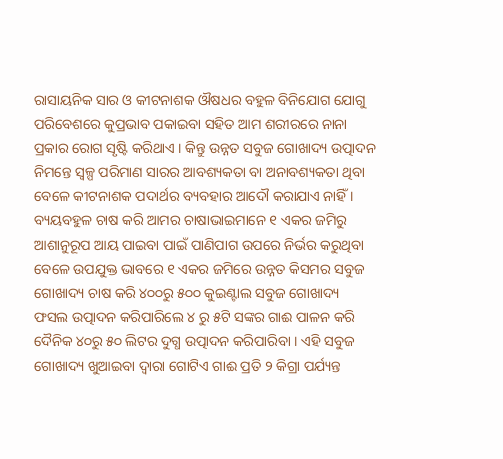ରାସାୟନିକ ସାର ଓ କୀଟନାଶକ ଔଷଧର ବହୁଳ ବିନିଯୋଗ ଯୋଗୁ ପରିବେଶରେ କୁପ୍ରଭାବ ପକାଇବା ସହିତ ଆମ ଶରୀରରେ ନାନା ପ୍ରକାର ରୋଗ ସୃଷ୍ଟି କରିଥାଏ । କିନ୍ତୁ ଉନ୍ନତ ସବୁଜ ଗୋଖାଦ୍ୟ ଉତ୍ପାଦନ ନିମନ୍ତେ ସ୍ଵଳ୍ପ ପରିମାଣ ସାରର ଆବଶ୍ୟକତା ବା ଅନାବଶ୍ୟକତା ଥିବା ବେଳେ କୀଟନାଶକ ପଦାର୍ଥର ବ୍ୟବହାର ଆଦୌ କରାଯାଏ ନାହିଁ । ବ୍ୟୟବହୁଳ ଚାଷ କରି ଆମର ଚାଷାଭାଇମାନେ ୧ ଏକର ଜମିରୁ ଆଶାନୁରୂପ ଆୟ ପାଇବା ପାଇଁ ପାଣିପାଗ ଉପରେ ନିର୍ଭର କରୁଥିବା ବେଳେ ଉପଯୁକ୍ତ ଭାବରେ ୧ ଏକର ଜମିରେ ଉନ୍ନତ କିସମର ସବୁଜ ଗୋଖାଦ୍ୟ ଚାଷ କରି ୪୦୦ରୁ ୫୦୦ କୁଇଣ୍ଟାଲ ସବୁଜ ଗୋଖାଦ୍ୟ ଫସଲ ଉତ୍ପାଦନ କରିପାରିଲେ ୪ ରୁ ୫ଟି ସଙ୍କର ଗାଈ ପାଳନ କରି ଦୈନିକ ୪୦ରୁ ୫୦ ଲିଟର ଦୁଗ୍ଧ ଉତ୍ପାଦନ କରିପାରିବା । ଏହି ସବୁଜ ଗୋଖାଦ୍ୟ ଖୁଆଇବା ଦ୍ଵାରା ଗୋଟିଏ ଗାଈ ପ୍ରତି ୨ କିଗ୍ରା ପର୍ଯ୍ୟନ୍ତ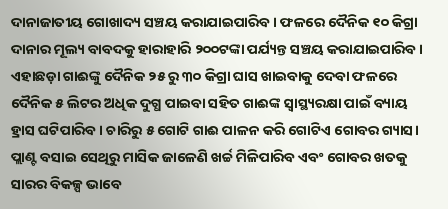ଦାନାଜାତୀୟ ଗୋଖାଦ୍ୟ ସଞ୍ଚୟ କରାଯାଇପାରିବ । ଫଳରେ ଦୈନିକ ୧୦ କିଗ୍ରା ଦାନାର ମୂଲ୍ୟ ବାବଦକୁ ହାରାହାରି ୨୦୦ଟଙ୍କା ପର୍ଯ୍ୟନ୍ତ ସଞ୍ଚୟ କରାଯାଇପାରିବ । ଏହାଛଡ଼ା ଗାଈଙ୍କୁ ଦୈନିକ ୨୫ ରୁ ୩୦ କିଗ୍ରା ଘାସ ଖାଇବାକୁ ଦେବା ଫଳରେ ଦୈନିକ ୫ ଲିଟର ଅଧିକ ଦୁଗ୍ଧ ପାଇବା ସହିତ ଗାଈଙ୍କ ସ୍ଵାସ୍ଥ୍ୟରକ୍ଷା ପାଇଁ ବ୍ୟାୟ ହ୍ରାସ ଘଟିପାରିବ । ଚାରିରୁ ୫ ଗୋଟି ଗାଈ ପାଳନ କରି ଗୋଟିଏ ଗୋବର ଗ୍ୟାସ। ପ୍ଲାଣ୍ଟ ବସାଇ ସେଥିରୁ ମାସିକ ଜାଳେଣି ଖର୍ଚ୍ଚ ମିଳିପାରିବ ଏବଂ ଗୋବର ଖତକୁ ସାରର ବିକଳ୍ପ ଭାବେ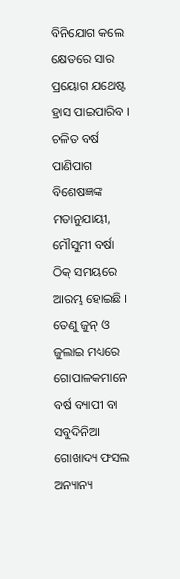ବିନିଯୋଗ କଲେ କ୍ଷେତରେ ସାର ପ୍ରୟୋଗ ଯଥେଷ୍ଟ ହ୍ରାସ ପାଇପାରିବ ।
ଚଳିତ ବର୍ଷ ପାଣିପାଗ ବିଶେଷଜ୍ଞଙ୍କ ମତାନୁଯାୟୀ, ମୌସୁମୀ ବର୍ଷା ଠିକ୍ ସମୟରେ ଆରମ୍ଭ ହୋଇଛି । ତେଣୁ ଜୁନ୍ ଓ ଜୁଲାଇ ମଧ୍ୟରେ ଗୋପାଳକମାନେ ବର୍ଷ ବ୍ୟାପୀ ବା ସବୁଦିନିଆ ଗୋଖାଦ୍ୟ ଫସଲ ଅନ୍ୟାନ୍ୟ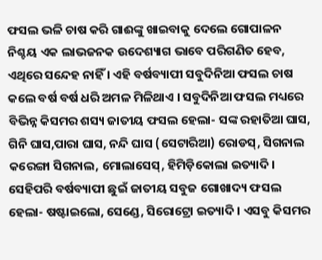ଫସଲ ଭଳି ଚାଷ କରି ଗାଈଙ୍କୁ ଖାଇବାକୁ ଦେଲେ ଗୋପାଳନ ନିଶ୍ଚୟ ଏକ ଲାଭଜନକ ଉଦେଶ୍ୟାଗ ଭାବେ ପରିଗଣିତ ହେବ, ଏଥିରେ ସନ୍ଦେହ ନାହିଁ । ଏହି ବର୍ଷବ୍ୟାପୀ ସବୁଦିନିଆ ଫସଲ ଚାଷ କଲେ ବର୍ଷ ବର୍ଷ ଧରି ଅମଳ ମିଳିଥାଏ । ସବୁଦିନିଆ ଫସଲ ମଧ୍ୟରେ ବିଭିନ୍ନ କିସମର ଶସ୍ୟ ଜାତୀୟ ଫସଲ ହେଲା- ସଙ୍କ ରହାତିଆ ଘାସ, ଗିନି ଘାସ,ପାରା ଘାସ, ନନ୍ଦି ଘାସ (ସେଟାରିଆ) ରୋଡସ୍, ସିଗନାଲ କରେଙ୍ଗା ସିଗନାଲ, ମୋଲାସେସ୍, ହିମିଡ଼ିକୋଲା ଇତ୍ୟାଦି । ସେହିପରି ବର୍ଷବ୍ୟାପୀ ଛୁଇଁ ଜାତୀୟ ସବୁଜ ଗୋଖାଦ୍ୟ ଫସଲ ହେଲା- ଷଷ୍ଟାଇଲୋ, ସେଣ୍ଡେ, ସିରୋଟ୍ରୋ ଇତ୍ୟାଦି । ଏସବୁ କିସମର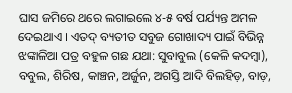ଘାସ ଜମିରେ ଥରେ ଲଗାଇଲେ ୪-୫ ବର୍ଷ ପର୍ଯ୍ୟନ୍ତ ଅମଳ ଦେଇଥାଏ । ଏତଦ୍ ବ୍ୟତୀତ ସବୁଜ ଗୋଖାଦ୍ୟ ପାଇଁ ବିଭିନ୍ନ ଝଙ୍କାଳିଆ ପତ୍ର ବହୁଳ ଗଛ ଯଥା: ସୁବାବୁଲ (କେଳି କଦମ୍ବା), ବବୁଲ, ଶିରିଷ, କାଞ୍ଚନ, ଅର୍ଜୁନ, ଅଗସ୍ତି ଆଦି ବିଲହିଡ଼, ବାଡ଼,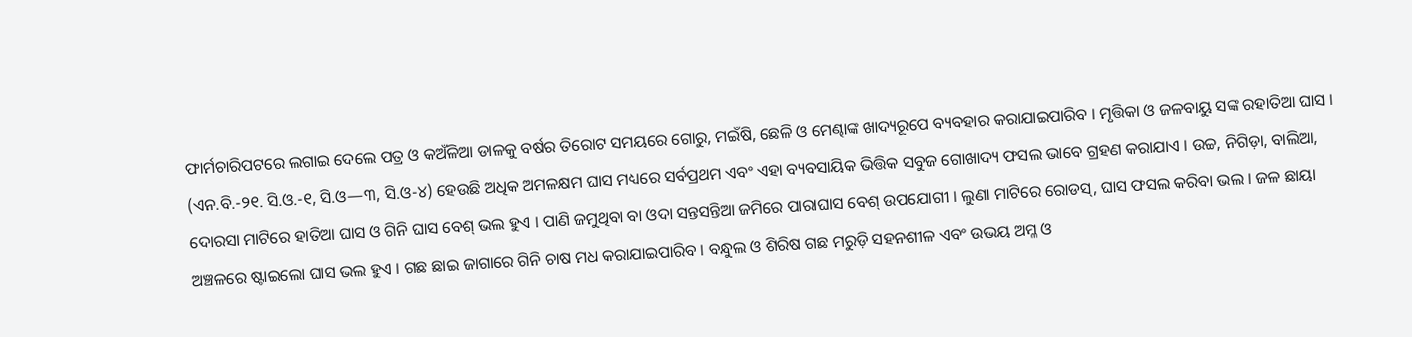ଫାର୍ମଚାରିପଟରେ ଲଗାଇ ଦେଲେ ପତ୍ର ଓ କଅଁଳିଆ ଡାଳକୁ ବର୍ଷର ତିରୋଟ ସମୟରେ ଗୋରୁ, ମଇଁଷି, ଛେଳି ଓ ମେଣ୍ଢାଙ୍କ ଖାଦ୍ୟରୂପେ ବ୍ୟବହାର କରାଯାଇପାରିବ । ମୃତ୍ତିକା ଓ ଜଳବାୟୁ ସଙ୍କ ରହାତିଆ ଘାସ । (ଏନ.ବି.-୨୧. ସି.ଓ.-୧, ସି.ଓ—୩, ସି.ଓ-୪) ହେଉଛି ଅଧିକ ଅମଳକ୍ଷମ ଘାସ ମଧ୍ୟରେ ସର୍ବପ୍ରଥମ ଏବଂ ଏହା ବ୍ୟବସାୟିକ ଭିତ୍ତିକ ସବୁଜ ଗୋଖାଦ୍ୟ ଫସଲ ଭାବେ ଗ୍ରହଣ କରାଯାଏ । ଉଚ୍ଚ, ନିଗିଡ଼ା, ବାଲିଆ, ଦୋରସା ମାଟିରେ ହାତିଆ ଘାସ ଓ ଗିନି ଘାସ ବେଶ୍ ଭଲ ହୁଏ । ପାଣି ଜମୁଥିବା ବା ଓଦା ସନ୍ତସନ୍ତିଆ ଜମିରେ ପାରାଘାସ ବେଶ୍ ଉପଯୋଗୀ । ଲୁଣା ମାଟିରେ ରୋଡସ୍, ଘାସ ଫସଲ କରିବା ଭଲ । ଜଳ ଛାୟା ଅଞ୍ଚଳରେ ଷ୍ଟାଇଲୋ ଘାସ ଭଲ ହୁଏ । ଗଛ ଛାଇ ଜାଗାରେ ଗିନି ଚାଷ ମଧ କରାଯାଇପାରିବ । ବନ୍ଧୁଲ ଓ ଶିରିଷ ଗଛ ମରୁଡ଼ି ସହନଶୀଳ ଏବଂ ଉଭୟ ଅମ୍ଳ ଓ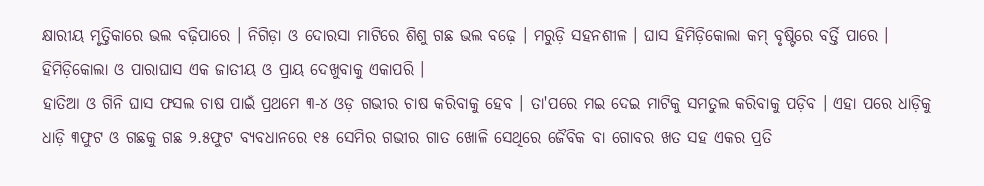କ୍ଷାରୀୟ ମୃତ୍ତିକାରେ ଭଲ ବଢ଼ିପାରେ । ନିଗିଡ଼ା ଓ ଦୋରସା ମାଟିରେ ଶିଶୁ ଗଛ ଭଲ ବଢ଼େ । ମରୁଡ଼ି ସହନଶୀଳ । ଘାସ ହିମିଡ଼ିକୋଲା କମ୍ ବୃଷ୍ଟିରେ ବର୍ତ୍ତି ପାରେ । ହିମିଡ଼ିକୋଲା ଓ ପାରାଘାସ ଏକ ଜାତୀୟ ଓ ପ୍ରାୟ ଦେଖୁବାକୁ ଏକାପରି ।
ହାତିଆ ଓ ଗିନି ଘାସ ଫସଲ ଚାଷ ପାଇଁ ପ୍ରଥମେ ୩-୪ ଓଡ଼ ଗଭୀର ଚାଷ କରିବାକୁ ହେବ । ତା'ପରେ ମଇ ଦେଇ ମାଟିକୁ ସମତୁଲ କରିବାକୁ ପଡ଼ିବ । ଏହା ପରେ ଧାଡ଼ିକୁ ଧାଡ଼ି ୩ଫୁଟ ଓ ଗଛକୁ ଗଛ ୨.୫ଫୁଟ ବ୍ୟବଧାନରେ ୧୫ ସେମିର ଗଭୀର ଗାତ ଖୋଳି ସେଥିରେ ଜୈବିକ ବା ଗୋବର ଖତ ସହ ଏକର ପ୍ରତି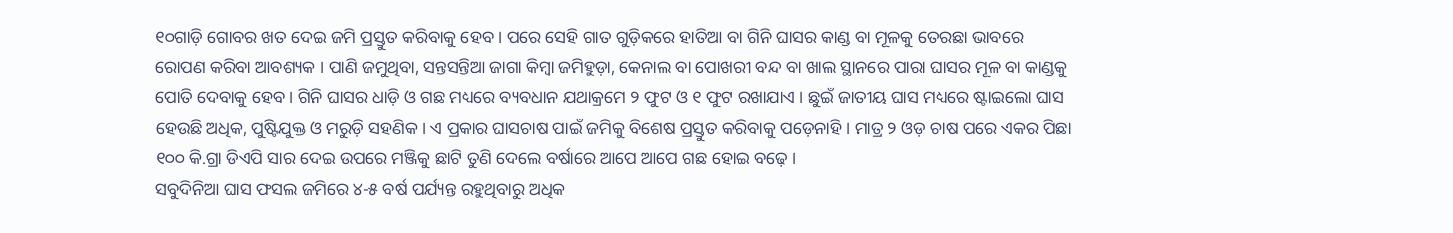୧୦ଗାଡ଼ି ଗୋବର ଖତ ଦେଇ ଜମି ପ୍ରସ୍ତୁତ କରିବାକୁ ହେବ । ପରେ ସେହି ଗାତ ଗୁଡ଼ିକରେ ହାତିଆ ବା ଗିନି ଘାସର କାଣ୍ଡ ବା ମୂଳକୁ ତେରଛା ଭାବରେ ରୋପଣ କରିବା ଆବଶ୍ୟକ । ପାଣି ଜମୁଥିବା, ସନ୍ତସନ୍ତିଆ ଜାଗା କିମ୍ବା ଜମିହୁଡ଼ା, କେନାଲ ବା ପୋଖରୀ ବନ୍ଦ ବା ଖାଲ ସ୍ଥାନରେ ପାରା ଘାସର ମୂଳ ବା କାଣ୍ଡକୁ ପୋତି ଦେବାକୁ ହେବ । ଗିନି ଘାସର ଧାଡ଼ି ଓ ଗଛ ମଧ୍ୟରେ ବ୍ୟବଧାନ ଯଥାକ୍ରମେ ୨ ଫୁଟ ଓ ୧ ଫୁଟ ରଖାଯାଏ । ଛୁଇଁ ଜାତୀୟ ଘାସ ମଧ୍ୟରେ ଷ୍ଟାଇଲୋ ଘାସ ହେଉଛି ଅଧିକ, ପୁଷ୍ଟିଯୁକ୍ତ ଓ ମରୁଡ଼ି ସହଣିକ । ଏ ପ୍ରକାର ଘାସଚାଷ ପାଇଁ ଜମିକୁ ବିଶେଷ ପ୍ରସ୍ତୁତ କରିବାକୁ ପଡ଼େନାହି । ମାତ୍ର ୨ ଓଡ଼ ଚାଷ ପରେ ଏକର ପିଛା ୧୦୦ କି.ଗ୍ରା ଡିଏପି ସାର ଦେଇ ଉପରେ ମଞ୍ଜିକୁ ଛାଟି ତୁଣି ଦେଲେ ବର୍ଷାରେ ଆପେ ଆପେ ଗଛ ହୋଇ ବଢ଼େ ।
ସବୁଦିନିଆ ଘାସ ଫସଲ ଜମିରେ ୪-୫ ବର୍ଷ ପର୍ଯ୍ୟନ୍ତ ରହୁଥିବାରୁ ଅଧିକ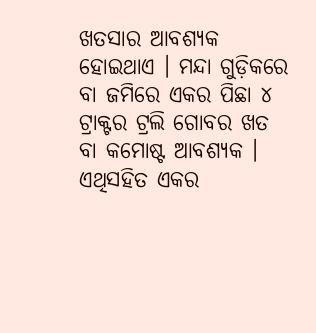ଖତସାର ଆବଶ୍ୟକ ହୋଇଥାଏ । ମନ୍ଦା ଗୁଡ଼ିକରେ ବା ଜମିରେ ଏକର ପିଛା ୪ ଟ୍ରାକ୍ଟର ଟ୍ରଲି ଗୋବର ଖତ ବା କମୋଷ୍ଟ ଆବଶ୍ୟକ । ଏଥିସହିତ ଏକର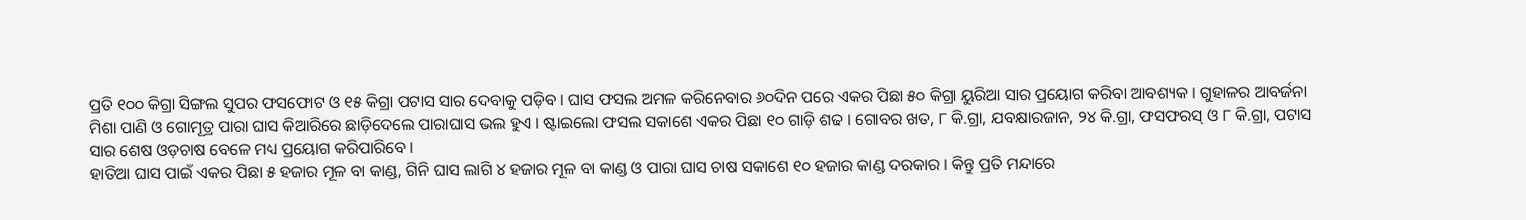ପ୍ରତି ୧୦୦ କିଗ୍ରା ସିଙ୍ଗଲ ସୁପର ଫସଫୋଟ ଓ ୧୫ କିଗ୍ରା ପଟାସ ସାର ଦେବାକୁ ପଡ଼ିବ । ଘାସ ଫସଲ ଅମଳ କରିନେବାର ୬୦ଦିନ ପରେ ଏକର ପିଛା ୫୦ କିଗ୍ରା ୟୁରିଆ ସାର ପ୍ରୟୋଗ କରିବା ଆବଶ୍ୟକ । ଗୁହାଳର ଆବର୍ଜନା ମିଶା ପାଣି ଓ ଗୋମୂତ୍ର ପାରା ଘାସ କିଆରିରେ ଛାଡ଼ିଦେଲେ ପାରାଘାସ ଭଲ ହୁଏ । ଷ୍ଟାଇଲୋ ଫସଲ ସକାଶେ ଏକର ପିଛା ୧୦ ଗାଡ଼ି ଶଢ । ଗୋବର ଖତ, ୮ କି.ଗ୍ରା, ଯବକ୍ଷାରଜାନ, ୨୪ କି.ଗ୍ରା, ଫସଫରସ୍ ଓ ୮ କି.ଗ୍ରା, ପଟାସ ସାର ଶେଷ ଓଡ଼ଚାଷ ବେଳେ ମଧ୍ୟ ପ୍ରୟୋଗ କରିପାରିବେ ।
ହାତିଆ ଘାସ ପାଇଁ ଏକର ପିଛା ୫ ହଜାର ମୂଳ ବା କାଣ୍ଡ, ଗିନି ଘାସ ଲାଗି ୪ ହଜାର ମୂଳ ବା କାଣ୍ଡ ଓ ପାରା ଘାସ ଚାଷ ସକାଶେ ୧୦ ହଜାର କାଣ୍ଡ ଦରକାର । କିନ୍ତୁ ପ୍ରତି ମନ୍ଦାରେ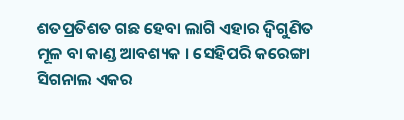ଶତପ୍ରତିଶତ ଗଛ ହେବା ଲାଗି ଏହାର ଦ୍ଵିଗୁଣିତ ମୂଳ ବା କାଣ୍ଡ ଆବଶ୍ୟକ । ସେହିପରି କରେଙ୍ଗା ସିଗନାଲ ଏକର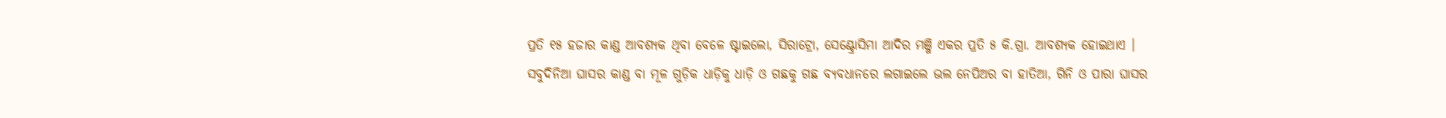ପ୍ରତି ୧୫ ହଜାର କାଣ୍ଡ ଆବଶ୍ୟକ ଥିବା ବେଳେ ଷ୍ଟାଇଲୋ, ସିରାଟ୍ରୋ, ସେଣ୍ଟ୍ରୋସିମା ଆଦିର ମଞ୍ଜି ଏକର ପ୍ରତି ୫ କି.ଗ୍ରା. ଆବଶ୍ୟକ ହୋଇଥାଏ । ସବୁଦିନିଆ ଘାସର କାଣ୍ଡ ବା ମୂଳ ଗୁଡ଼ିକ ଧାଡ଼ିକୁ ଧାଡ଼ି ଓ ଗଛକୁ ଗଛ ବ୍ୟବଧାନରେ ଲଗାଇଲେ ଭଲ ନେପିଅର ବା ହାତିଆ, ଗିନି ଓ ପାରା ଘାସର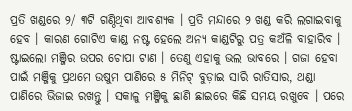ପ୍ରତି ଖଣ୍ଡରେ ୨/ ୩ଟି ଗଣ୍ଠିଥିବା ଆବଶ୍ୟକ । ପ୍ରତି ମନ୍ଦାରେ ୨ ଖଣ୍ଡ କରି ଲଗାଇବାକୁ ହେବ । କାରଣ ଗୋଟିଏ କାଣ୍ଡ ନଷ୍ଟ ହେଲେ ଅନ୍ୟ କାଣ୍ଡଟିରୁ ପତ୍ର କଅଁଳି ବାହାରିବ । ଷ୍ଟାଇଲୋ ମଞ୍ଜିର ଉପର ଚୋପା ଟାଣ । ତେଣୁ ଏହାକୁ ଭଲ ଭାବରେ । ଗଜା ହେବା ପାଇଁ ମଞ୍ଜିକୁ ପ୍ରଥମେ ଉଷୁମ ପାଣିରେ ୫ ମିନିଟ୍ ବୁଡ଼ାଇ ସାରି ରାତିସାର, ଥଣ୍ଡା ପାଣିରେ ଭିଜାଇ ରଖନ୍ତୁ । ସକାଳୁ ମଞ୍ଜିକୁ ଛାଣି ଛାଇରେ କିଛି ସମୟ ରଖୁବେ । ପରେ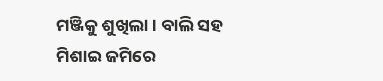ମଞ୍ଜିକୁ ଶୁଖିଲା। ବାଲି ସହ ମିଶାଇ ଜମିରେ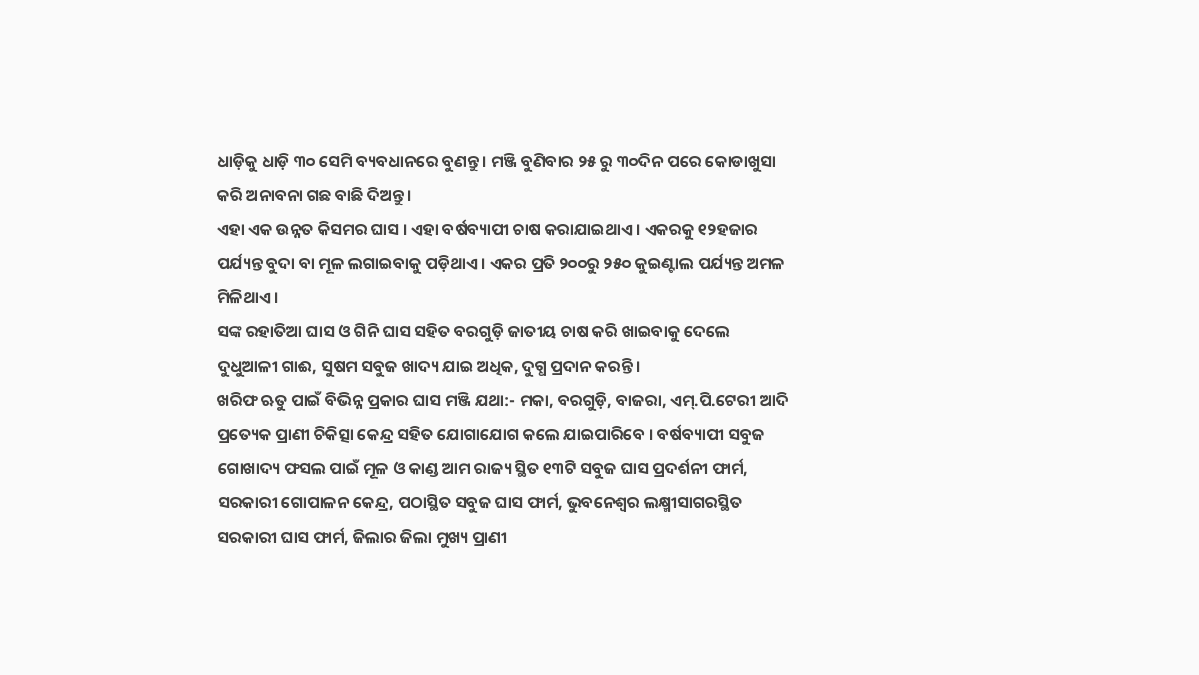ଧାଡ଼ିକୁ ଧାଡ଼ି ୩୦ ସେମି ବ୍ୟବଧାନରେ ବୁଣନ୍ତୁ । ମଞ୍ଜି ବୁଣିବାର ୨୫ ରୁ ୩୦ଦିନ ପରେ କୋଡାଖୁସା କରି ଅନାବନା ଗଛ ବାଛି ଦିଅନ୍ତୁ।
ଏହା ଏକ ଉନ୍ନତ କିସମର ଘାସ । ଏହା ବର୍ଷବ୍ୟାପୀ ଚାଷ କରାଯାଇଥାଏ । ଏକରକୁ ୧୨ହଜାର ପର୍ଯ୍ୟନ୍ତ ବୁଦା ବା ମୂଳ ଲଗାଇବାକୁ ପଡ଼ିଥାଏ । ଏକର ପ୍ରତି ୨୦୦ରୁ ୨୫୦ କୁଇଣ୍ଟାଲ ପର୍ଯ୍ୟନ୍ତ ଅମଳ ମିଳିଥାଏ ।
ସଙ୍କ ରହାତିଆ ଘାସ ଓ ଗିନି ଘାସ ସହିତ ବରଗୁଡ଼ି ଜାତୀୟ ଚାଷ କରି ଖାଇବାକୁ ଦେଲେ ଦୁଧୁଆଳୀ ଗାଈ, ସୁଷମ ସବୁଜ ଖାଦ୍ୟ ଯାଇ ଅଧିକ, ଦୁଗ୍ଧ ପ୍ରଦାନ କରନ୍ତି ।
ଖରିଫ ଋତୁ ପାଇଁ ବିଭିନ୍ନ ପ୍ରକାର ଘାସ ମଞ୍ଜି ଯଥା:- ମକା, ବରଗୁଡ଼ି, ବାଜରା, ଏମ୍.ପି.ଟେରୀ ଆଦି ପ୍ରତ୍ୟେକ ପ୍ରାଣୀ ଚିକିତ୍ସା କେନ୍ଦ୍ର ସହିତ ଯୋଗାଯୋଗ କଲେ ଯାଇପାରିବେ । ବର୍ଷବ୍ୟାପୀ ସବୁଜ ଗୋଖାଦ୍ୟ ଫସଲ ପାଇଁ ମୂଳ ଓ କାଣ୍ଡ ଆମ ରାଜ୍ୟ ସ୍ଥିତ ୧୩ଟି ସବୁଜ ଘାସ ପ୍ରଦର୍ଶନୀ ଫାର୍ମ, ସରକାରୀ ଗୋପାଳନ କେନ୍ଦ୍ର, ପଠାସ୍ଥିତ ସବୁଜ ଘାସ ଫାର୍ମ, ଭୁବନେଶ୍ୱର ଲକ୍ଷ୍ମୀସାଗରସ୍ଥିତ ସରକାରୀ ଘାସ ଫାର୍ମ, ଜିଲାର ଜିଲା ମୁଖ୍ୟ ପ୍ରାଣୀ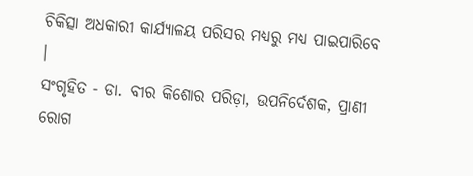ଚିକିତ୍ସା ଅଧକାରୀ କାର୍ଯ୍ୟାଳୟ ପରିସର ମଧ୍ୟରୁ ମଧ୍ୟ ପାଇପାରିବେ ।
ସଂଗୃହିତ - ଡା. ବୀର କିଶୋର ପରିଡ଼ା, ଉପନିର୍ଦେଶକ, ପ୍ରାଣୀ ରୋଗ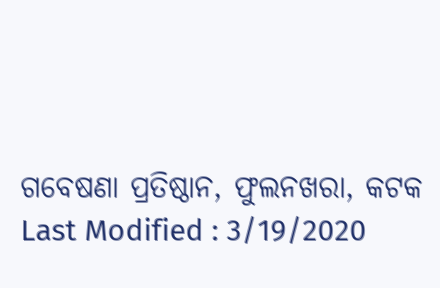ଗବେଷଣା ପ୍ରତିଷ୍ଠାନ, ଫୁଲନଖରା, କଟକ
Last Modified : 3/19/2020